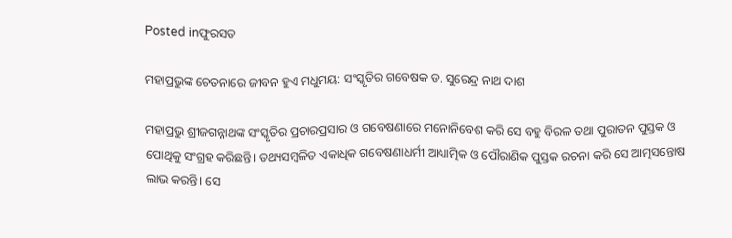Posted inଫୁରସତ

ମହାପ୍ରଭୁଙ୍କ ଚେତନାରେ ଜୀବନ ହୁଏ ମଧୁମୟ: ସଂସ୍କୃତିର ଗବେଷକ ଡ. ସୁରେନ୍ଦ୍ର ନାଥ ଦାଶ

ମହାପ୍ରଭୁ ଶ୍ରୀଜଗନ୍ନାଥଙ୍କ ସଂସ୍କୃତିର ପ୍ରଚାରପ୍ରସାର ଓ ଗବେଷଣାରେ ମନୋନିବେଶ କରି ସେ ବହୁ ବିରଳ ତଥା ପୁରାତନ ପୁସ୍ତକ ଓ ପୋଥିକୁ ସଂଗ୍ରହ କରିଛନ୍ତି। ତଥ୍ୟସମ୍ବଳିତ ଏକାଧିକ ଗବେଷଣାଧର୍ମୀ ଆଧ୍ୟାତ୍ମିକ ଓ ପୌରାଣିକ ପୁସ୍ତକ ରଚନା କରି ସେ ଆତ୍ମସନ୍ତୋଷ ଲାଭ କରନ୍ତି। ସେ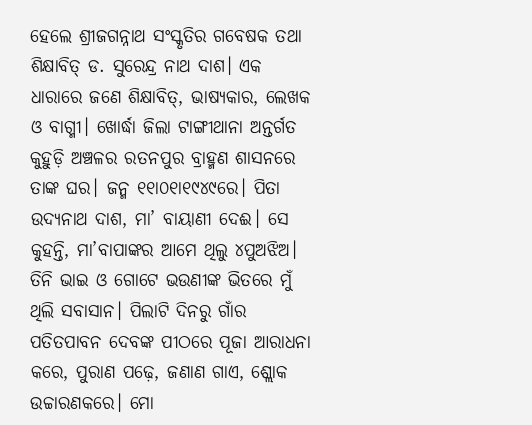ହେଲେ ଶ୍ରୀଜଗନ୍ନାଥ ସଂସ୍କୃତିର ଗବେଷକ ତଥା ଶିକ୍ଷାବିତ୍‌ ଡ. ସୁରେନ୍ଦ୍ର ନାଥ ଦାଶ। ଏକ ଧାରାରେ ଜଣେ ଶିକ୍ଷାବିତ୍‌, ଭାଷ୍ୟକାର, ଲେଖକ ଓ ବାଗ୍ମୀ। ଖୋର୍ଦ୍ଧା ଜିଲା ଟାଙ୍ଗୀଥାନା ଅନ୍ତର୍ଗତ କୁହୁଡ଼ି ଅଞ୍ଚଳର ରତନପୁର ବ୍ରାହ୍ମଣ ଶାସନରେ ତାଙ୍କ ଘର। ଜନ୍ମ ୧୧ା୦୧ା୧୯୪୯ରେ। ପିତା ଉଦ୍ୟନାଥ ଦାଶ, ମା’ ବାୟାଣୀ ଦେଈ। ସେ କୁହନ୍ତି, ମା’ବାପାଙ୍କର ଆମେ ଥିଲୁ ୪ପୁଅଝିଅ। ତିନି ଭାଇ ଓ ଗୋଟେ ଭଉଣୀଙ୍କ ଭିତରେ ମୁଁ ଥିଲି ସବାସାନ। ପିଲାଟି ଦିନରୁ ଗାଁର ପତିତପାବନ ଦେବଙ୍କ ପୀଠରେ ପୂଜା ଆରାଧନା କରେ, ପୁରାଣ ପଢ଼େ, ଜଣାଣ ଗାଏ, ଶ୍ଲୋକ ଉଚ୍ଚାରଣକରେ। ମୋ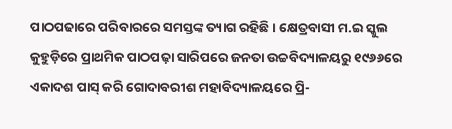ପାଠପଢାରେ ପରିବାରରେ ସମସ୍ତଙ୍କ ତ୍ୟାଗ ରହିଛି। କ୍ଷେତ୍ରବାସୀ ମ.ଇ ସ୍କୁଲ କୁହୁଡ଼ିରେ ପ୍ରାଥମିକ ପାଠପଢ଼ା ସାରିପରେ ଜନତା ଉଚ୍ଚବିଦ୍ୟାଳୟରୁ ୧୯୬୬ରେ ଏକାଦଶ ପାସ୍‌ କରି ଗୋଦାବରୀଶ ମହାବିଦ୍ୟାଳୟରେ ପ୍ରି-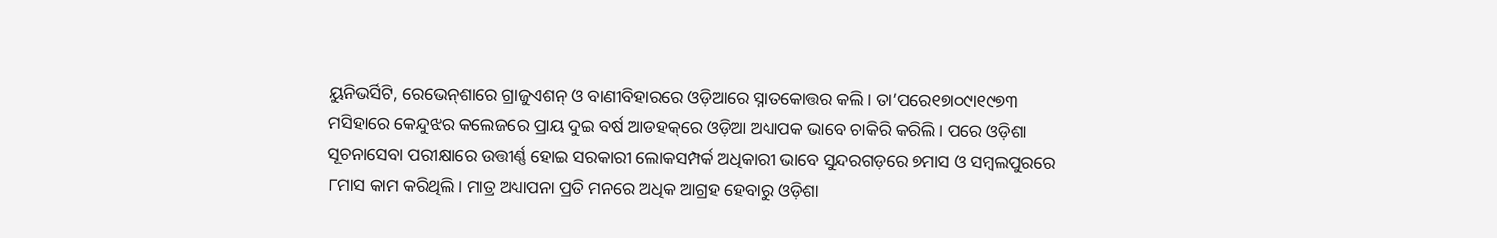ୟୁନିଭର୍ସିଟି, ରେଭେନ୍‌ଶାରେ ଗ୍ରାଜୁଏଶନ୍‌ ଓ ବାଣୀବିହାରରେ ଓଡ଼ିଆରେ ସ୍ନାତକୋତ୍ତର କଲି। ତା’ପରେ୧୭ା୦୯ା୧୯୭୩ ମସିହାରେ କେନ୍ଦୁଝର କଲେଜରେ ପ୍ରାୟ ଦୁଇ ବର୍ଷ ଆଡହକ୍‌ରେ ଓଡ଼ିଆ ଅଧ୍ୟାପକ ଭାବେ ଚାକିରି କରିଲି। ପରେ ଓଡ଼ିଶା ସୂଚନାସେବା ପରୀକ୍ଷାରେ ଉତ୍ତୀର୍ଣ୍ଣ ହୋଇ ସରକାରୀ ଲୋକସମ୍ପର୍କ ଅଧିକାରୀ ଭାବେ ସୁନ୍ଦରଗଡ଼ରେ ୭ମାସ ଓ ସମ୍ବଲପୁରରେ ୮ମାସ କାମ କରିଥିଲି। ମାତ୍ର ଅଧ୍ୟାପନା ପ୍ରତି ମନରେ ଅଧିକ ଆଗ୍ରହ ହେବାରୁ ଓଡ଼ିଶା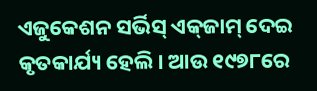ଏଜୁକେଶନ ସର୍ଭିସ୍‌ ଏକ୍‌ଜାମ୍‌ ଦେଇ କୃତକାର୍ଯ୍ୟ ହେଲି। ଆଉ ୧୯୭୮ରେ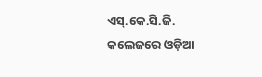ଏସ୍‌.କେ.ସି.ଜି. କଲେଜରେ ଓଡ଼ିଆ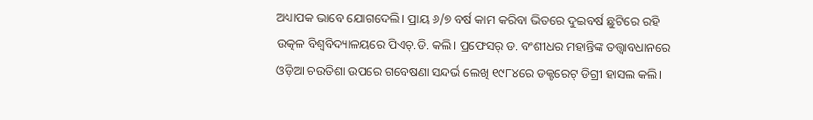ଅଧ୍ୟାପକ ଭାବେ ଯୋଗଦେଲି। ପ୍ରାୟ ୬/୭ ବର୍ଷ କାମ କରିବା ଭିତରେ ଦୁଇବର୍ଷ ଛୁଟିରେ ରହି ଉତ୍କଳ ବିଶ୍ୱବିଦ୍ୟାଳୟରେ ପିଏଚ୍‌.ଡି. କଲି। ପ୍ରଫେସର୍‌ ଡ. ବଂଶୀଧର ମହାନ୍ତିଙ୍କ ତତ୍ତ୍ୱାବଧାନରେ ଓଡ଼ିଆ ଚଉତିଶା ଉପରେ ଗବେଷଣା ସନ୍ଦର୍ଭ ଲେଖି ୧୯୮୪ରେ ଡକ୍ଟରେଟ୍‌ ଡିଗ୍ରୀ ହାସଲ କଲି।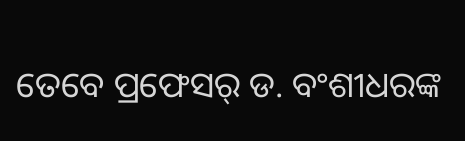ତେବେ ପ୍ରଫେସର୍‌ ଡ. ବଂଶୀଧରଙ୍କ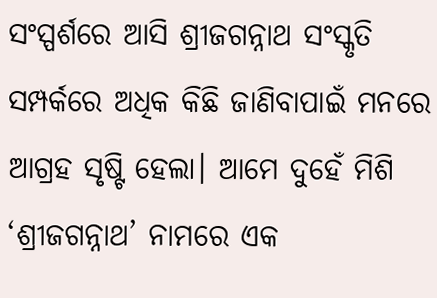ସଂସ୍ପର୍ଶରେ ଆସି ଶ୍ରୀଜଗନ୍ନାଥ ସଂସ୍କୃତି ସମ୍ପର୍କରେ ଅଧିକ କିଛି ଜାଣିବାପାଇଁ ମନରେ ଆଗ୍ରହ ସୃଷ୍ଟି ହେଲା। ଆମେ ଦୁହେଁ ମିଶି ‘ଶ୍ରୀଜଗନ୍ନାଥ’ ନାମରେ ଏକ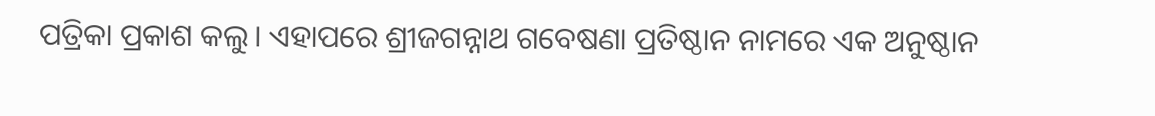ପତ୍ରିକା ପ୍ରକାଶ କଲୁ। ଏହାପରେ ଶ୍ରୀଜଗନ୍ନାଥ ଗବେଷଣା ପ୍ରତିଷ୍ଠାନ ନାମରେ ଏକ ଅନୁଷ୍ଠାନ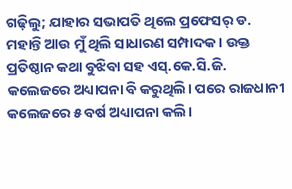ଗଢ଼ିଲୁ; ଯାହାର ସଭାପତି ଥିଲେ ପ୍ରଫେସର୍‌ ଡ. ମହାନ୍ତି ଆଉ ମୁଁ ଥିଲି ସାଧାରଣ ସମ୍ପାଦକ। ଉକ୍ତ ପ୍ରତିଷ୍ଠାନ କଥା ବୁଝିବା ସହ ଏସ୍‌.କେ.ସି.ଜି. କଲେଜରେ ଅଧ୍ୟାପନା ବି କରୁଥିଲି। ପରେ ରାଜଧାନୀ କଲେଜରେ ୫ ବର୍ଷ ଅଧ୍ୟାପନା କଲି।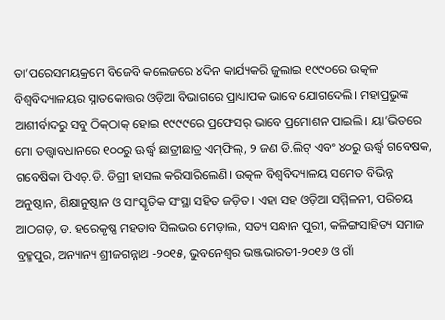ତା’ପରେସମୟକ୍ରମେ ବିଜେବି କଲେଜରେ ୪ଦିନ କାର୍ଯ୍ୟକରି ଜୁଲାଇ ୧୯୯୦ରେ ଉତ୍କଳ ବିଶ୍ୱବିଦ୍ୟାଳୟର ସ୍ନାତକୋତ୍ତର ଓଡ଼ିଆ ବିଭାଗରେ ପ୍ରାଧ୍ୟାପକ ଭାବେ ଯୋଗଦେଲି। ମହାପ୍ରଭୁଙ୍କ ଆଶୀର୍ବାଦରୁ ସବୁ ଠିକ୍‌ଠାକ୍‌ ହୋଇ ୧୯୯୯ରେ ପ୍ରଫେସର୍‌ ଭାବେ ପ୍ରମୋଶନ ପାଇଲି। ୟା’ଭିତରେ ମୋ ତତ୍ତ୍ୱାବଧାନରେ ୧୦୦ରୁ ଊର୍ଦ୍ଧ୍ୱ ଛାତ୍ରୀଛାତ୍ର ଏମ୍‌ଫିଲ୍‌, ୨ ଜଣ ଡି.ଲିଟ୍‌ ଏବଂ ୪୦ରୁ ଊର୍ଦ୍ଧ୍ୱ ଗବେଷକ, ଗବେଷିକା ପିଏଚ୍‌.ଡି. ଡିଗ୍ରୀ ହାସଲ କରିସାରିଲେଣି। ଉତ୍କଳ ବିଶ୍ୱବିଦ୍ୟାଳୟ ସମେତ ବିଭିନ୍ନ ଅନୁଷ୍ଠାନ, ଶିକ୍ଷାନୁଷ୍ଠାନ ଓ ସାଂସ୍କୃତିକ ସଂସ୍ଥା ସହିତ ଜଡ଼ିତ। ଏହା ସହ ଓଡ଼ିଆ ସମ୍ମିଳନୀ, ପରିଚୟ ଆଠଗଡ଼, ଡ. ହରେକୃଷ୍ଣ ମହତାବ ସିଲଭର ମେଡ଼ାଲ, ସତ୍ୟ ସନ୍ଧାନ ପୁରୀ, କଳିଙ୍ଗସାହିତ୍ୟ ସମାଜ ବ୍ରହ୍ମପୁର, ଅନ୍ୟାନ୍ୟ ଶ୍ରୀଜଗନ୍ନାଥ -୨୦୧୫, ଭୁବନେଶ୍ୱର ଭଞ୍ଜଭାରତୀ-୨୦୧୬ ଓ ଗାଁ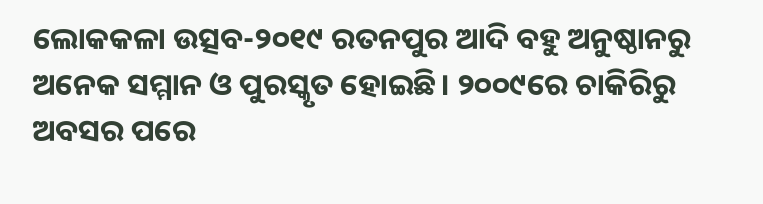ଲୋକକଳା ଉତ୍ସବ-୨୦୧୯ ରତନପୁର ଆଦି ବହୁ ଅନୁଷ୍ଠାନରୁ ଅନେକ ସମ୍ମାନ ଓ ପୁରସ୍କୃତ ହୋଇଛି। ୨୦୦୯ରେ ଚାକିରିରୁ ଅବସର ପରେ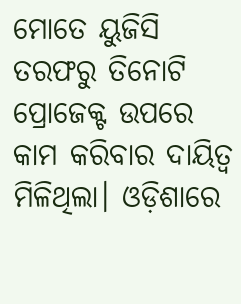ମୋତେ ୟୁଜିସି ତରଫରୁ ତିନୋଟି ପ୍ରୋଜେକ୍ଟ ଉପରେ କାମ କରିବାର ଦାୟିତ୍ୱ ମିଳିଥିଲା। ଓଡ଼ିଶାରେ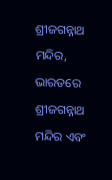ଶ୍ରୀଜଗନ୍ନାଥ ମନ୍ଦିର, ଭାରତରେ ଶ୍ରୀଜଗନ୍ନାଥ ମନ୍ଦିର ଏବଂ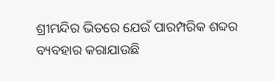ଶ୍ରୀମନ୍ଦିର ଭିତରେ ଯେଉଁ ପାରମ୍ପରିକ ଶବ୍ଦର ବ୍ୟବହାର କରାଯାଉଛି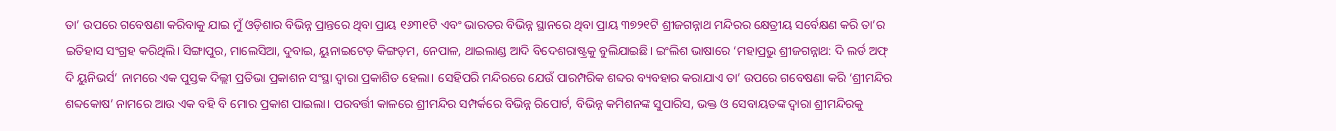ତା’ ଉପରେ ଗବେଷଣା କରିବାକୁ ଯାଇ ମୁଁ ଓଡ଼ିଶାର ବିଭିନ୍ନ ପ୍ରାନ୍ତରେ ଥିବା ପ୍ରାୟ ୧୬୩୧ଟି ଏବଂ ଭାରତର ବିଭିନ୍ନ ସ୍ଥାନରେ ଥିବା ପ୍ରାୟ ୩୭୨୧ଟି ଶ୍ରୀଜଗନ୍ନାଥ ମନ୍ଦିରର କ୍ଷେତ୍ରୀୟ ସର୍ବେକ୍ଷଣ କରି ତା’ର ଇତିହାସ ସଂଗ୍ରହ କରିଥିଲି। ସିଙ୍ଗାପୁର, ମାଲେସିଆ, ଦୁବାଇ, ୟୁନାଇଟେଡ଼ କିଙ୍ଗଡ଼ମ, ନେପାଳ, ଥାଇଲାଣ୍ଡ ଆଦି ବିଦେଶରାଷ୍ଟ୍ରକୁ ବୁଲିଯାଇଛି। ଇଂଲିଶ ଭାଷାରେ ‘ମହାପ୍ରଭୁ ଶ୍ରୀଜଗନ୍ନାଥ: ଦି ଲର୍ଡ ଅଫ୍‌ ଦି ୟୁନିଭର୍ସ’ ନାମରେ ଏକ ପୁସ୍ତକ ଦିଲ୍ଲୀ ପ୍ରତିଭା ପ୍ରକାଶନ ସଂସ୍ଥା ଦ୍ୱାରା ପ୍ରକାଶିତ ହେଲା। ସେହିପରି ମନ୍ଦିରରେ ଯେଉଁ ପାରମ୍ପରିକ ଶବ୍ଦର ବ୍ୟବହାର କରାଯାଏ ତା’ ଉପରେ ଗବେଷଣା କରି ‘ଶ୍ରୀମନ୍ଦିର ଶବ୍ଦକୋଷ’ ନାମରେ ଆଉ ଏକ ବହି ବି ମୋର ପ୍ରକାଶ ପାଇଲା। ପରବର୍ତ୍ତୀ କାଳରେ ଶ୍ରୀମନ୍ଦିର ସମ୍ପର୍କରେ ବିଭିନ୍ନ ରିପୋର୍ଟ, ବିଭିନ୍ନ କମିଶନଙ୍କ ସୁପାରିସ, ଭକ୍ତ ଓ ସେବାୟତଙ୍କ ଦ୍ୱାରା ଶ୍ରୀମନ୍ଦିରକୁ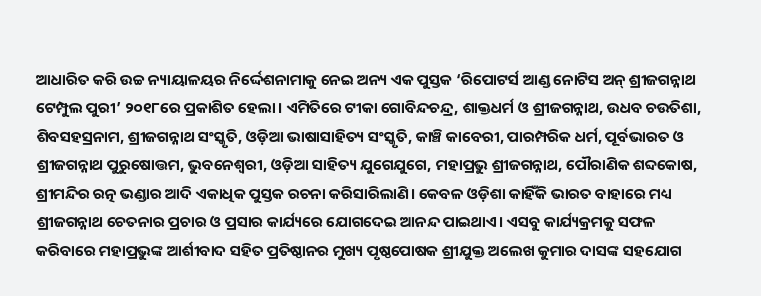ଆଧାରିତ କରି ଉଚ୍ଚ ନ୍ୟାୟାଳୟର ନିର୍ଦ୍ଦେଶନାମାକୁ ନେଇ ଅନ୍ୟ ଏକ ପୁସ୍ତକ ‘ରିପୋଟର୍ସ ଆଣ୍ଡ ନୋଟିସ ଅନ୍‌ ଶ୍ରୀଜଗନ୍ନାଥ ଟେମ୍ପୁଲ ପୁରୀ’ ୨୦୧୮ରେ ପ୍ରକାଶିତ ହେଲା। ଏମିତିରେ ଟୀକା ଗୋବିନ୍ଦଚନ୍ଦ୍ର, ଶାକ୍ତଧର୍ମ ଓ ଶ୍ରୀଜଗନ୍ନାଥ, ଉଧବ ଚଉତିଶା, ଶିବସହସ୍ରନାମ, ଶ୍ରୀଜଗନ୍ନାଥ ସଂସ୍କୃତି, ଓଡ଼ିଆ ଭାଷାସାହିତ୍ୟ ସଂସ୍କୃତି, କାଞ୍ଚି କାବେରୀ, ପାରମ୍ପରିକ ଧର୍ମ, ପୂର୍ବଭାରତ ଓ ଶ୍ରୀଜଗନ୍ନାଥ ପୁରୁଷୋତ୍ତମ, ଭୁବନେଶ୍ୱରୀ, ଓଡ଼ିଆ ସାହିତ୍ୟ ଯୁଗେଯୁଗେ, ମହାପ୍ରଭୁ ଶ୍ରୀଜଗନ୍ନାଥ, ପୌରାଣିକ ଶବ୍ଦକୋଷ, ଶ୍ରୀମନ୍ଦିର ରତ୍ନ ଭଣ୍ଡାର ଆଦି ଏକାଧିକ ପୁସ୍ତକ ରଚନା କରିସାରିଲାଣି। କେବଳ ଓଡ଼ିଶା କାହିଁକି ଭାରତ ବାହାରେ ମଧ୍ୟ ଶ୍ରୀଜଗନ୍ନାଥ ଚେତନାର ପ୍ରଚାର ଓ ପ୍ରସାର କାର୍ଯ୍ୟରେ ଯୋଗଦେଇ ଆନନ୍ଦ ପାଇଥାଏ। ଏସବୁ କାର୍ଯ୍ୟକ୍ରମକୁ ସଫଳ କରିବାରେ ମହାପ୍ରଭୁଙ୍କ ଆର୍ଶୀବାଦ ସହିତ ପ୍ରତିଷ୍ଠାନର ମୁଖ୍ୟ ପୃଷ୍ଠପୋଷକ ଶ୍ରୀଯୁକ୍ତ ଅଲେଖ କୁମାର ଦାସଙ୍କ ସହଯୋଗ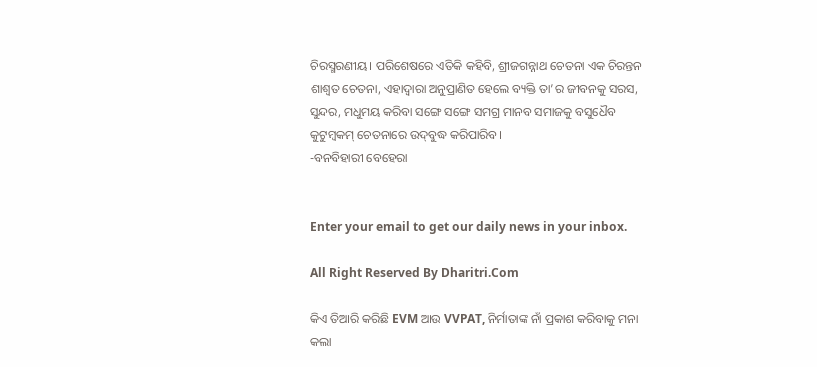ଚିରସ୍ମରଣୀୟ। ପରିଶେଷରେ ଏତିକି କହିବି, ଶ୍ରୀଜଗନ୍ନାଥ ଚେତନା ଏକ ଚିରନ୍ତନ ଶାଶ୍ୱତ ଚେତନା, ଏହାଦ୍ୱାରା ଅନୁପ୍ରାଣିତ ହେଲେ ବ୍ୟକ୍ତି ତା’ର ଜୀବନକୁ ସରସ, ସୁନ୍ଦର, ମଧୁମୟ କରିବା ସଙ୍ଗେ ସଙ୍ଗେ ସମଗ୍ର ମାନବ ସମାଜକୁ ବସୁଧୈବ କୁଟୁମ୍ବକମ୍‌ ଚେତନାରେ ଉଦ୍‌ବୁଦ୍ଧ କରିପାରିବ।
-ବନବିହାରୀ ବେହେରା


Enter your email to get our daily news in your inbox.

All Right Reserved By Dharitri.Com

କିଏ ତିଆରି କରିଛି EVM ଆଉ VVPAT, ନିର୍ମାତାଙ୍କ ନାଁ ପ୍ରକାଶ କରିବାକୁ ମନା କଲା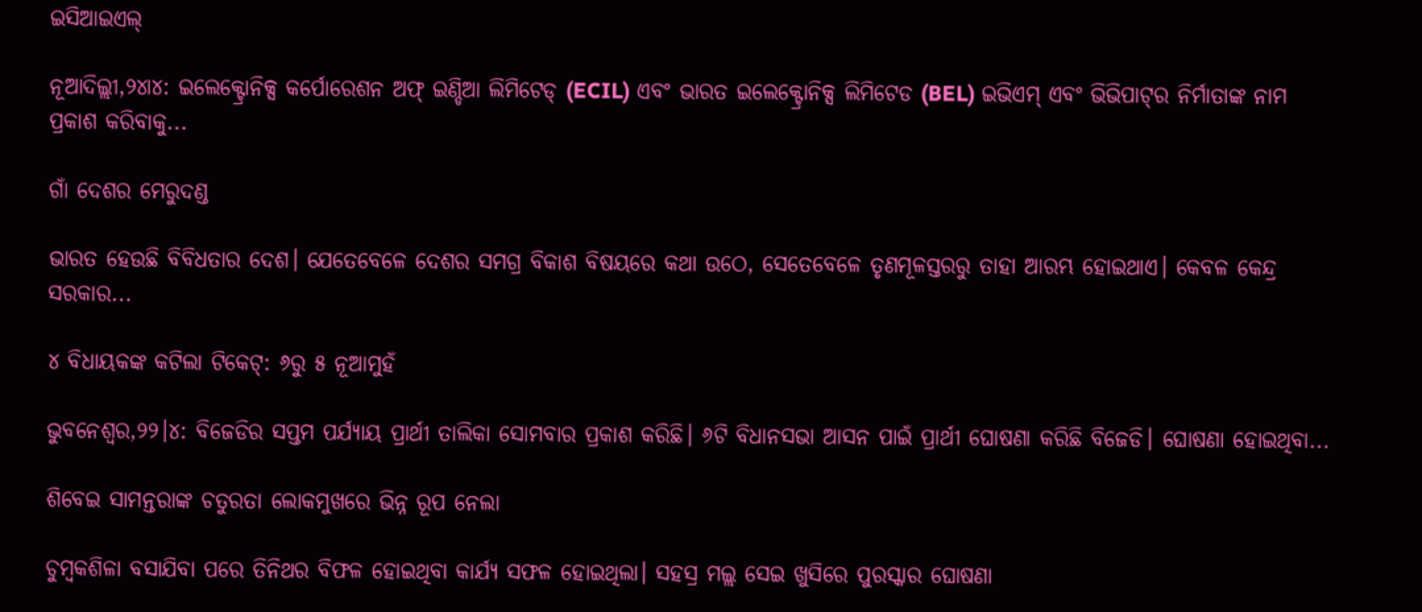ଇସିଆଇଏଲ୍‌

ନୂଆଦିଲ୍ଲୀ,୨୪ା୪: ଇଲେକ୍ଟ୍ରୋନିକ୍ସ କର୍ପୋରେଶନ ଅଫ୍‌ ଇଣ୍ଡିଆ ଲିମିଟେଡ୍‌ (ECIL) ଏବଂ ଭାରତ ଇଲେକ୍ଟ୍ରୋନିକ୍ସ ଲିମିଟେଡ (BEL) ଇଭିଏମ୍‌ ଏବଂ ଭିଭିପାଟ୍‌ର ନିର୍ମାତାଙ୍କ ନାମ ପ୍ରକାଶ କରିବାକୁ...

ଗାଁ ଦେଶର ମେରୁଦଣ୍ଡ

ଭାରତ ହେଉଛି ବିବିଧତାର ଦେଶ। ଯେତେବେଳେ ଦେଶର ସମଗ୍ର ବିକାଶ ବିଷୟରେ କଥା ଉଠେ, ସେତେବେଳେ ତୃଣମୂଳସ୍ତରରୁ ତାହା ଆରମ୍ଭ ହୋଇଥାଏ। କେବଳ କେନ୍ଦ୍ର ସରକାର...

୪ ବିଧାୟକଙ୍କ କଟିଲା ଟିକେଟ୍‌: ୬ରୁ ୫ ନୂଆମୁହଁ

ଭୁବନେଶ୍ୱର,୨୨।୪: ବିଜେଡିର ସପ୍ତମ ପର୍ଯ୍ୟାୟ ପ୍ରାର୍ଥୀ ତାଲିକା ସୋମବାର ପ୍ରକାଶ କରିଛି। ୬ଟି ବିଧାନସଭା ଆସନ ପାଇଁ ପ୍ରାର୍ଥୀ ଘୋଷଣା କରିଛି ବିଜେଡି। ଘୋଷଣା ହୋଇଥିବା...

ଶିବେଇ ସାମନ୍ତରାଙ୍କ ଚତୁରତା ଲୋକମୁଖରେ ଭିନ୍ନ ରୂପ ନେଲା

ଚୁମ୍ବକଶିଳା ବସାଯିବା ପରେ ତିନିଥର ବିଫଳ ହୋଇଥିବା କାର୍ଯ୍ୟ ସଫଳ ହୋଇଥିଲା। ସହସ୍ର ମଲ୍ଲ ସେଇ ଖୁସିରେ ପୁରସ୍କାର ଘୋଷଣା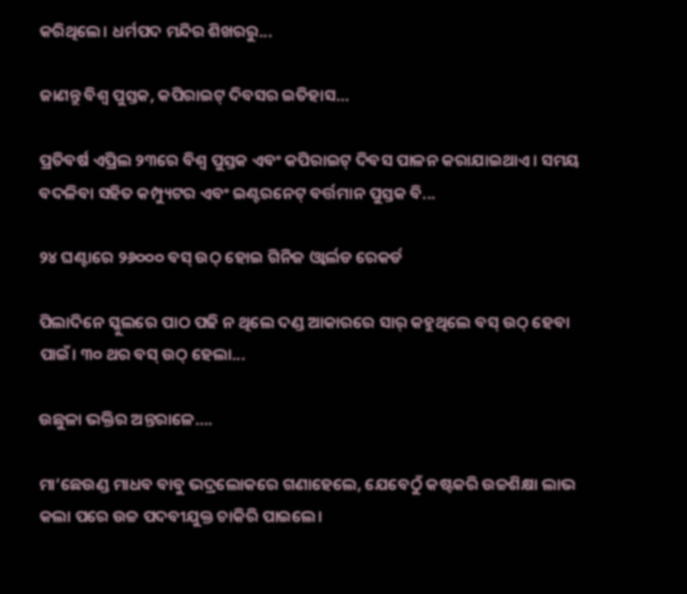କରିଥିଲେ। ଧର୍ମପଦ ମନ୍ଦିର ଶିଖରରୁ...

ଜାଣନ୍ତୁ ବିଶ୍ୱ ପୁସ୍ତକ, କପିରାଇଟ୍‌ ଦିବସର ଇତିହାସ…

ପ୍ରତିବର୍ଷ ଏପ୍ରିଲ ୨୩ରେ ବିଶ୍ୱ ପୁସ୍ତକ ଏବଂ କପିରାଇଟ୍‌ ଦିବସ ପାଳନ କରାଯାଇଥାଏ। ସମୟ ବଦଳିବା ସହିତ କମ୍ପ୍ୟୁଟର ଏବଂ ଇଣ୍ଟରନେଟ୍‌ ବର୍ତ୍ତମାନ ପୁସ୍ତକ ବି...

୨୪ ଘଣ୍ଟାରେ ୨୬୦୦୦ ବସ୍‌ ଉଠ୍‌ ହୋଇ ଗିନିଜ ଓ୍ବାର୍ଲଡ ରେକର୍ଡ

ପିଲାଦିନେ ସ୍କୁଲରେ ପାଠ ପଢି ନ ଥିଲେ ଦଣ୍ଡ ଆକାରରେ ସାର୍‌ କହୁଥିଲେ ବସ୍‌ ଉଠ୍‌ ହେବା ପାଇଁ। ୩୦ ଥର ବସ୍‌ ଉଠ୍‌ ହେଲା...

ଉଛୁଳା ଭକ୍ତିର ଅନ୍ତରାଳେ….

ମା’ଛେଉଣ୍ଡ ମାଧବ ବାବୁ ଭଦ୍ରଲୋକରେ ଗଣାହେଲେ, ଯେବେଠୁଁ କଷ୍ଟକରି ଉଚ୍ଚଶିକ୍ଷା ଲାଭ କଲା ପରେ ଉଚ୍ଚ ପଦବୀଯୁକ୍ତ ଚାକିରି ପାଇଲେ।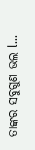ତାଙ୍କର ସବୁଗୁଣ ଭଲ l...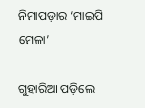ନିମାପଡ଼ାର ‘ମାଇପି ମେଳା’

ଗୁହାରିଆ ପଡ଼ିଲେ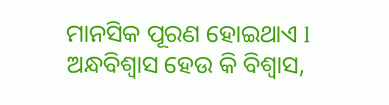ମାନସିକ ପୂରଣ ହୋଇଥାଏ l ଅନ୍ଧବିଶ୍ୱାସ ହେଉ କି ବିଶ୍ୱାସ,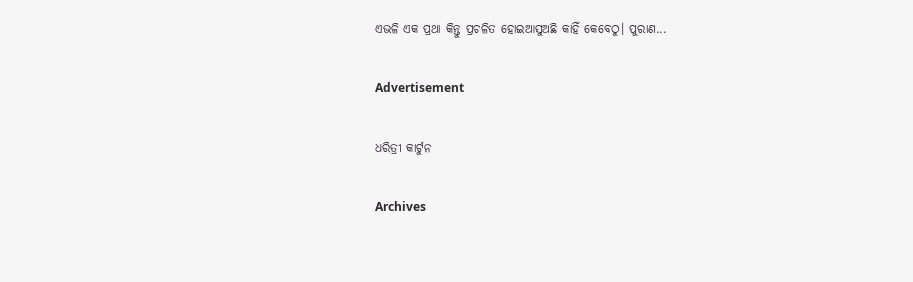ଏଭଳି ଏକ ପ୍ରଥା କିନ୍ତୁ ପ୍ରଚଳିତ ହୋଇଆସୁଅଛି କାହିଁ କେବେଠୁ। ପୁରାଣ...

Advertisement

ଧରିତ୍ରୀ କାର୍ଟୁନ

Archives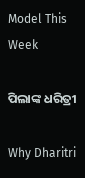Model This Week

ପିଲାଙ୍କ ଧରିତ୍ରୀ

Why Dharitri